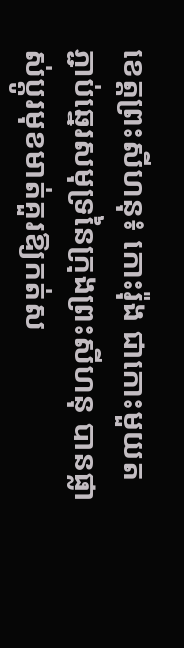ខេត្ដព្រះសីហនុ៖ កោះរ៉ុង ជាកោះមួយតភ្ជាប់ឆ្នេរសមុទ្រនៃក្រុងព្រះសីហនុ បានផ្លាស់ប្តូរមុខមាត់គួរឱ្យកត់ស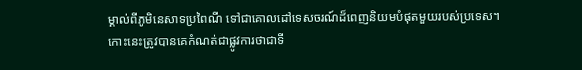ម្គាល់ពីភូមិនេសាទប្រពៃណី ទៅជាគោលដៅទេសចរណ៍ដ៏ពេញនិយមបំផុតមួយរបស់ប្រទេស។
កោះនេះត្រូវបានគេកំណត់ជាផ្លូវការថាជាទី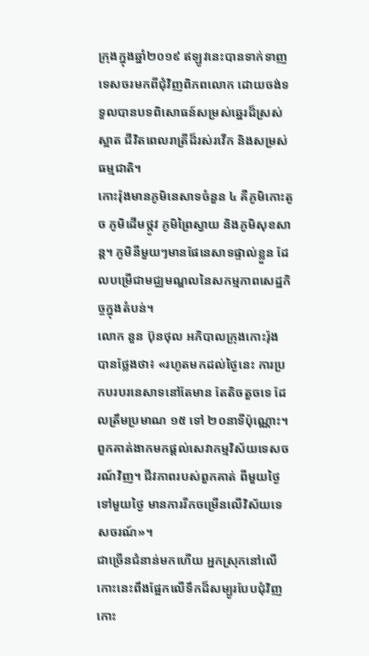ក្រុងក្នុងឆ្នាំ២០១៩ ឥឡូវនេះបានទាក់ទាញទេសចរមកពីជុំវិញពិភពលោក ដោយចង់ទទួលបានបទពិសោធន៍សម្រស់ឆ្នេរដ៏ស្រស់ស្អាត ជីវិតពេលរាត្រីដ៏រស់រវើក និងសម្រស់ធម្មជាតិ។
កោះរ៉ុងមានភូមិនេសាទចំនួន ៤ គឺភូមិកោះតូច ភូមិដើមថ្កូវ ភូមិព្រៃស្វាយ និងភូមិសុខសាន្ដ។ ភូមិនីមួយៗមានផែនេសាទផ្ទាល់ខ្លួន ដែលបម្រើជាមជ្ឈមណ្ឌលនៃសកម្មភាពសេដ្ឋកិច្ចក្នុងតំបន់។
លោក នួន ប៊ុនថុល អភិបាលក្រុងកោះរ៉ុង បានថ្លែងថា៖ «រហូតមកដល់ថ្ងៃនេះ ការប្រកបរបរនេសាទនៅតែមាន តែតិចតួចទេ ដែលត្រឹមប្រមាណ ១៥ ទៅ ២០នាទីប៉ុណ្ណោះ។ ពួកគាត់ងាកមកផ្ដល់សេវាកម្មវិស័យទេសចរណ៍វិញ។ ជីវភាពរបស់ពួកគាត់ ពីមួយថ្ងៃទៅមួយថ្ងៃ មានការរីកចម្រើនលើវិស័យទេសចរណ៍»។
ជាច្រើនជំនាន់មកហើយ អ្នកស្រុកនៅលើកោះនេះពឹងផ្អែកលើទឹកដ៏សម្បូរបែបជុំវិញកោះ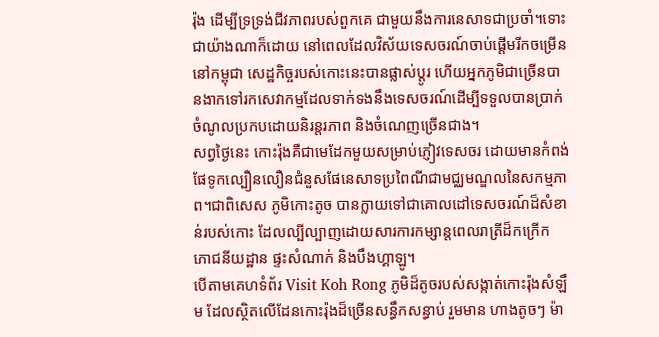រ៉ុង ដើម្បីទ្រទ្រង់ជីវភាពរបស់ពួកគេ ជាមួយនឹងការនេសាទជាប្រចាំ។ទោះជាយ៉ាងណាក៏ដោយ នៅពេលដែលវិស័យទេសចរណ៍ចាប់ផ្តើមរីកចម្រើននៅកម្ពុជា សេដ្ឋកិច្ចរបស់កោះនេះបានផ្លាស់ប្តូរ ហើយអ្នកភូមិជាច្រើនបានងាកទៅរកសេវាកម្មដែលទាក់ទងនឹងទេសចរណ៍ដើម្បីទទួលបានប្រាក់ចំណូលប្រកបដោយនិរន្តរភាព និងចំណេញច្រើនជាង។
សព្វថ្ងៃនេះ កោះរ៉ុងគឺជាមេដែកមួយសម្រាប់ភ្ញៀវទេសចរ ដោយមានកំពង់ផែទូកល្បឿនលឿនជំនួសផែនេសាទប្រពៃណីជាមជ្ឈមណ្ឌលនៃសកម្មភាព។ជាពិសេស ភូមិកោះតូច បានក្លាយទៅជាគោលដៅទេសចរណ៍ដ៏សំខាន់របស់កោះ ដែលល្បីល្បាញដោយសារការកម្សាន្តពេលរាត្រីដ៏កក្រើក ភោជនីយដ្ឋាន ផ្ទះសំណាក់ និងបឹងហ្គាឡូ។
បើតាមគេហទំព័រ Visit Koh Rong ភូមិដ៏តូចរបស់សង្កាត់កោះរ៉ុងសំឡឹម ដែលស្ថិតលើដែនកោះរ៉ុងដ៏ច្រើនសន្ធឹកសន្ធាប់ រួមមាន ហាងតូចៗ ម៉ា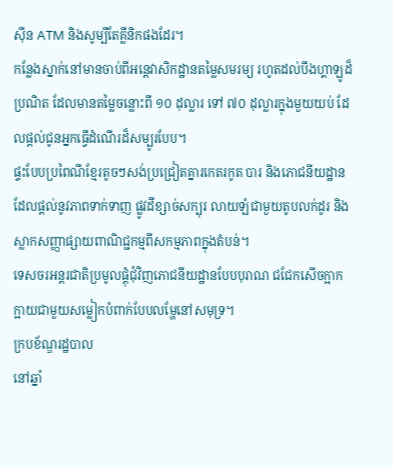ស៊ីន ATM និងសូម្បីតែគ្លីនិកផងដែរ។
កន្លែងស្នាក់នៅមានចាប់ពីអន្តេវាសិកដ្ឋានតម្លៃសមរម្យ រហូតដល់បឹងហ្គាឡូដ៏ប្រណិត ដែលមានតម្លៃចន្លោះពី ១០ ដុល្លារ ទៅ ៧០ ដុល្លារក្នុងមួយយប់ ដែលផ្តល់ជូនអ្នកធ្វើដំណើរដ៏សម្បូរបែប។
ផ្ទះបែបប្រពៃណីខ្មែរតូចៗសង់ប្រជ្រៀតគ្នារកេតរកូត បារ និងភោជនីយដ្ឋានដែលផ្តល់នូវភាពទាក់ទាញ ផ្លូវដីខ្សាច់សក្បុរ លាយឡំជាមួយតូបលក់ដូរ និងស្លាកសញ្ញាផ្សាយពាណិជ្ជកម្មពីសកម្មភាពក្នុងតំបន់។
ទេសចរអន្ដរជាតិប្រមូលផ្តុំជុំវិញភោជនីយដ្ឋានបែបបុរាណ ជជែកសើចក្អាកក្អាយជាមួយសម្លៀកបំពាក់បែបលម្ហែនៅសមុទ្រ។
ក្របខ័ណ្ឌរដ្ឋបាល
នៅឆ្នាំ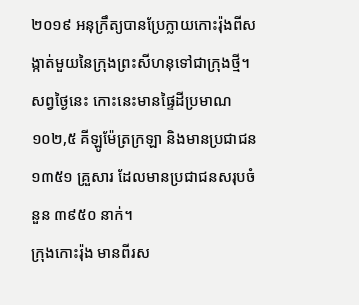២០១៩ អនុក្រឹត្យបានប្រែក្លាយកោះរ៉ុងពីសង្កាត់មួយនៃក្រុងព្រះសីហនុទៅជាក្រុងថ្មី។ សព្វថ្ងៃនេះ កោះនេះមានផ្ទៃដីប្រមាណ ១០២,៥ គីឡូម៉ែត្រក្រឡា និងមានប្រជាជន ១៣៥១ គ្រួសារ ដែលមានប្រជាជនសរុបចំនួន ៣៩៥០ នាក់។
ក្រុងកោះរ៉ុង មានពីរស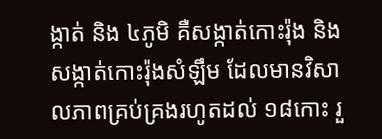ង្កាត់ និង ៤ភូមិ គឺសង្កាត់កោះរ៉ុង និងសង្កាត់កោះរ៉ុងសំឡឹម ដែលមានវិសាលភាពគ្រប់គ្រងរហូតដល់ ១៨កោះ រួ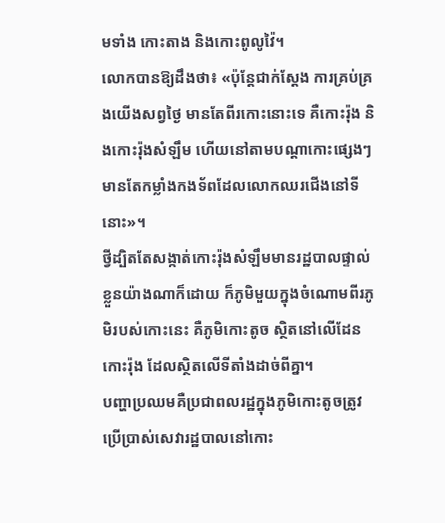មទាំង កោះតាង និងកោះពូលូវ៉ៃ។
លោកបានឱ្យដឹងថា៖ «ប៉ុន្ដែជាក់ស្ដែង ការគ្រប់គ្រងយើងសព្វថ្ងៃ មានតែពីរកោះនោះទេ គឺកោះរ៉ុង និងកោះរ៉ុងសំឡឹម ហើយនៅតាមបណ្ដាកោះផ្សេងៗ មានតែកម្លាំងកងទ័ពដែលលោកឈរជើងនៅទីនោះ»។
ថ្វីដ្បិតតែសង្កាត់កោះរ៉ុងសំឡឹមមានរដ្ឋបាលផ្ទាល់ខ្លួនយ៉ាងណាក៏ដោយ ក៏ភូមិមួយក្នុងចំណោមពីរភូមិរបស់កោះនេះ គឺភូមិកោះតូច ស្ថិតនៅលើដែនកោះរ៉ុង ដែលស្ថិតលើទីតាំងដាច់ពីគ្នា។
បញ្ហាប្រឈមគឺប្រជាពលរដ្ឋក្នុងភូមិកោះតូចត្រូវប្រើប្រាស់សេវារដ្ឋបាលនៅកោះ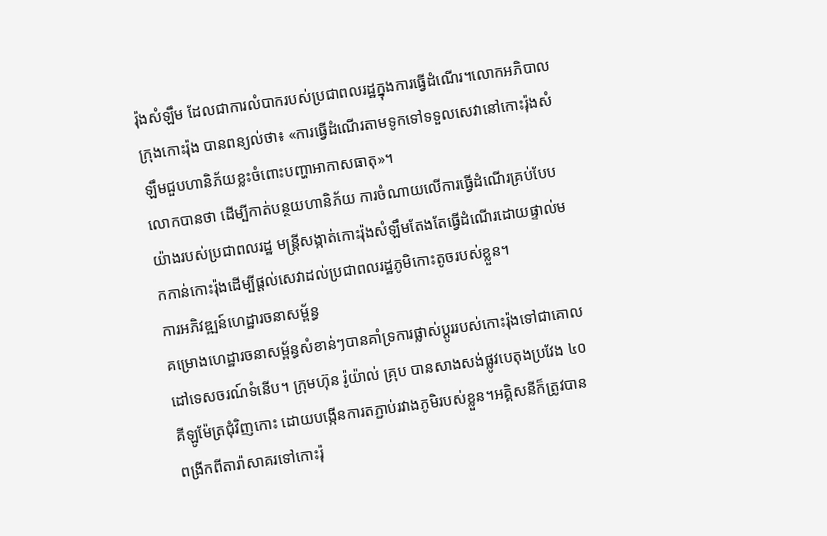រ៉ុងសំឡឹម ដែលជាការលំបាករបស់ប្រជាពលរដ្ឋក្នុងការធ្វើដំណើរ។លោកអភិបាលក្រុងកោះរ៉ុង បានពន្យល់ថា៖ «ការធ្វើដំណើរតាមទូកទៅទទួលសេវានៅកោះរ៉ុងសំឡឹមជួបហានិភ័យខ្លះចំពោះបញ្ហាអាកាសធាតុ»។
លោកបានថា ដើម្បីកាត់បន្ថយហានិភ័យ ការចំណាយលើការធ្វើដំណើរគ្រប់បែបយ៉ាងរបស់ប្រជាពលរដ្ឋ មន្ដ្រីសង្កាត់កោះរ៉ុងសំឡឹមតែងតែធ្វើដំណើរដោយផ្ទាល់មកកាន់កោះរ៉ុងដើម្បីផ្ដល់សេវាដល់ប្រជាពលរដ្ឋភូមិកោះតូចរបស់ខ្លួន។
ការអភិវឌ្ឍន៍ហេដ្ឋារចនាសម្ព័ន្ធ
គម្រោងហេដ្ឋារចនាសម្ព័ន្ធសំខាន់ៗបានគាំទ្រការផ្លាស់ប្តូររបស់កោះរ៉ុងទៅជាគោលដៅទេសចរណ៍ទំនើប។ ក្រុមហ៊ុន រ៉ូយ៉ាល់ គ្រុប បានសាងសង់ផ្លូវបេតុងប្រវែង ៤០ គីឡូម៉ែត្រជុំវិញកោះ ដោយបង្កើនការតភ្ជាប់រវាងភូមិរបស់ខ្លួន។អគ្គិសនីក៏ត្រូវបានពង្រីកពីតារ៉ាសាគរទៅកោះរ៉ុ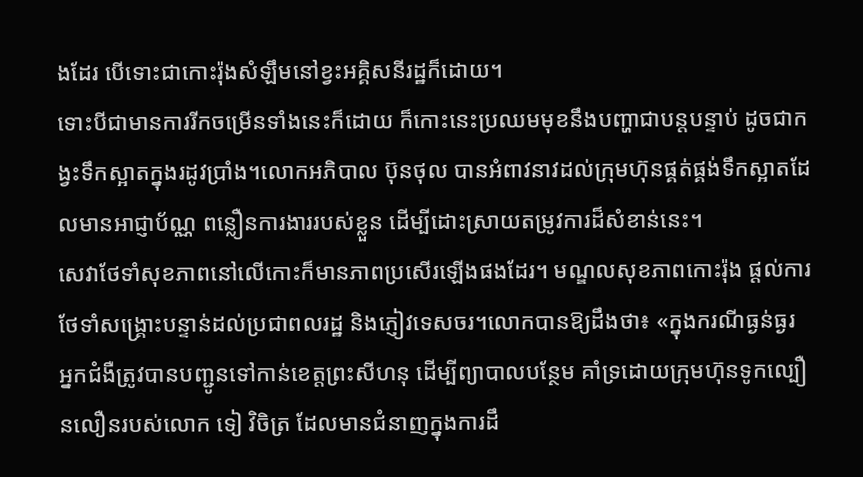ងដែរ បើទោះជាកោះរ៉ុងសំឡឹមនៅខ្វះអគ្គិសនីរដ្ឋក៏ដោយ។
ទោះបីជាមានការរីកចម្រើនទាំងនេះក៏ដោយ ក៏កោះនេះប្រឈមមុខនឹងបញ្ហាជាបន្តបន្ទាប់ ដូចជាកង្វះទឹកស្អាតក្នុងរដូវប្រាំង។លោកអភិបាល ប៊ុនថុល បានអំពាវនាវដល់ក្រុមហ៊ុនផ្គត់ផ្គង់ទឹកស្អាតដែលមានអាជ្ញាប័ណ្ណ ពន្លឿនការងាររបស់ខ្លួន ដើម្បីដោះស្រាយតម្រូវការដ៏សំខាន់នេះ។
សេវាថែទាំសុខភាពនៅលើកោះក៏មានភាពប្រសើរឡើងផងដែរ។ មណ្ឌលសុខភាពកោះរ៉ុង ផ្តល់ការថែទាំសង្គ្រោះបន្ទាន់ដល់ប្រជាពលរដ្ឋ និងភ្ញៀវទេសចរ។លោកបានឱ្យដឹងថា៖ «ក្នុងករណីធ្ងន់ធ្ងរ អ្នកជំងឺត្រូវបានបញ្ជូនទៅកាន់ខេត្តព្រះសីហនុ ដើម្បីព្យាបាលបន្ថែម គាំទ្រដោយក្រុមហ៊ុនទូកល្បឿនលឿនរបស់លោក ទៀ វិចិត្រ ដែលមានជំនាញក្នុងការដឹ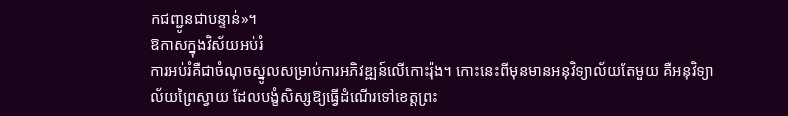កជញ្ជូនជាបន្ទាន់»។
ឱកាសក្នុងវិស័យអប់រំ
ការអប់រំគឺជាចំណុចស្នូលសម្រាប់ការអភិវឌ្ឍន៍លើកោះរ៉ុង។ កោះនេះពីមុនមានអនុវិទ្យាល័យតែមួយ គឺអនុវិទ្យាល័យព្រៃស្វាយ ដែលបង្ខំសិស្សឱ្យធ្វើដំណើរទៅខេត្តព្រះ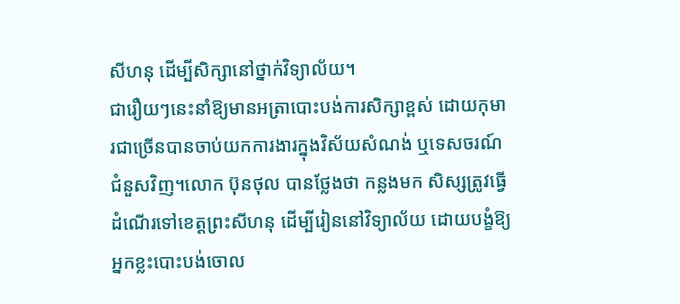សីហនុ ដើម្បីសិក្សានៅថ្នាក់វិទ្យាល័យ។
ជារឿយៗនេះនាំឱ្យមានអត្រាបោះបង់ការសិក្សាខ្ពស់ ដោយកុមារជាច្រើនបានចាប់យកការងារក្នុងវិស័យសំណង់ ឬទេសចរណ៍ជំនួសវិញ។លោក ប៊ុនថុល បានថ្លែងថា កន្លងមក សិស្សត្រូវធ្វើដំណើរទៅខេត្តព្រះសីហនុ ដើម្បីរៀននៅវិទ្យាល័យ ដោយបង្ខំឱ្យអ្នកខ្លះបោះបង់ចោល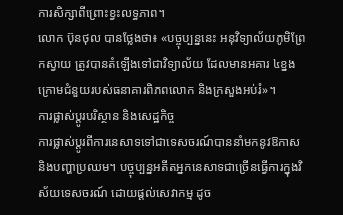ការសិក្សាពីព្រោះខ្វះលទ្ធភាព។
លោក ប៊ុនថុល បានថ្លែងថា៖ «បច្ចុប្បន្ននេះ អនុវិទ្យាល័យភូមិព្រែកស្វាយ ត្រូវបានតំឡើងទៅជាវិទ្យាល័យ ដែលមានអគារ ៤ខ្នង ក្រោមជំនួយរបស់ធនាគារពិភពលោក និងក្រសួងអប់រំ»។
ការផ្លាស់ប្តូរបរិស្ថាន និងសេដ្ឋកិច្ច
ការផ្លាស់ប្តូរពីការនេសាទទៅជាទេសចរណ៍បាននាំមកនូវឱកាស និងបញ្ហាប្រឈម។ បច្ចុប្បន្នអតីតអ្នកនេសាទជាច្រើនធ្វើការក្នុងវិស័យទេសចរណ៍ ដោយផ្តល់សេវាកម្ម ដូច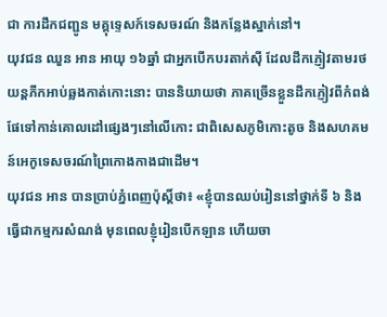ជា ការដឹកជញ្ជូន មគ្គុទ្ទេសក៍ទេសចរណ៍ និងកន្លែងស្នាក់នៅ។
យុវជន ឈួន អាន អាយុ ១៦ឆ្នាំ ជាអ្នកបើកបរតាក់ស៊ី ដែលដឹកភ្ញៀវតាមរថយន្តភីកអាប់ឆ្លងកាត់កោះនោះ បាននិយាយថា ភាគច្រើនខ្លួនដឹកភ្ញៀវពីកំពង់ផែទៅកាន់គោលដៅផ្សេងៗនៅលើកោះ ជាពិសេសភូមិកោះតូច និងសហគមន៍អេកូទេសចរណ៍ព្រៃកោងកាងជាដើម។
យុវជន អាន បានប្រាប់ភ្នំពេញប៉ុស្តិ៍ថា៖ «ខ្ញុំបានឈប់រៀននៅថ្នាក់ទី ៦ និងធ្វើជាកម្មករសំណង់ មុនពេលខ្ញុំរៀនបើកឡាន ហើយចា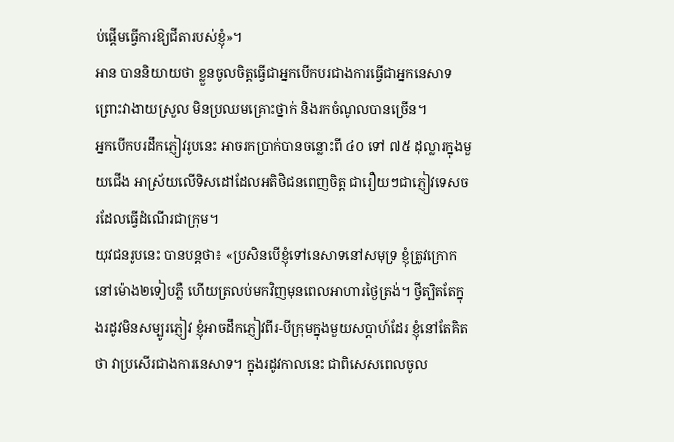ប់ផ្តើមធ្វើការឱ្យជីតារបស់ខ្ញុំ»។
អាន បាននិយាយថា ខ្លួនចូលចិត្តធ្វើជាអ្នកបើកបរជាងការធ្វើជាអ្នកនេសាទ ព្រោះវាងាយស្រួល មិនប្រឈមគ្រោះថ្នាក់ និងរកចំណូលបានច្រើន។
អ្នកបើកបរដឹកភ្ញៀវរូបនេះ អាចរកប្រាក់បានចន្លោះពី ៤០ ទៅ ៧៥ ដុល្លារក្នុងមួយជើង អាស្រ័យលើទិសដៅដែលអតិថិជនពេញចិត្ត ជារឿយៗជាភ្ញៀវទេសចរដែលធ្វើដំណើរជាក្រុម។
យុវជនរូបនេះ បានបន្ដថា៖ «ប្រសិនបើខ្ញុំទៅនេសាទនៅសមុទ្រ ខ្ញុំត្រូវក្រោកនៅម៉ោង២ទៀបភ្លឺ ហើយត្រលប់មកវិញមុនពេលអាហារថ្ងៃត្រង់។ ថ្វីត្បិតតែក្នុងរដូវមិនសម្បូរភ្ញៀវ ខ្ញុំអាចដឹកភ្ញៀវពីរ-បីក្រុមក្នុងមួយសប្តាហ៍ដែរ ខ្ញុំនៅតែគិតថា វាប្រសើរជាងការនេសាទ។ ក្នុងរដូវកាលនេះ ជាពិសេសពេលចូល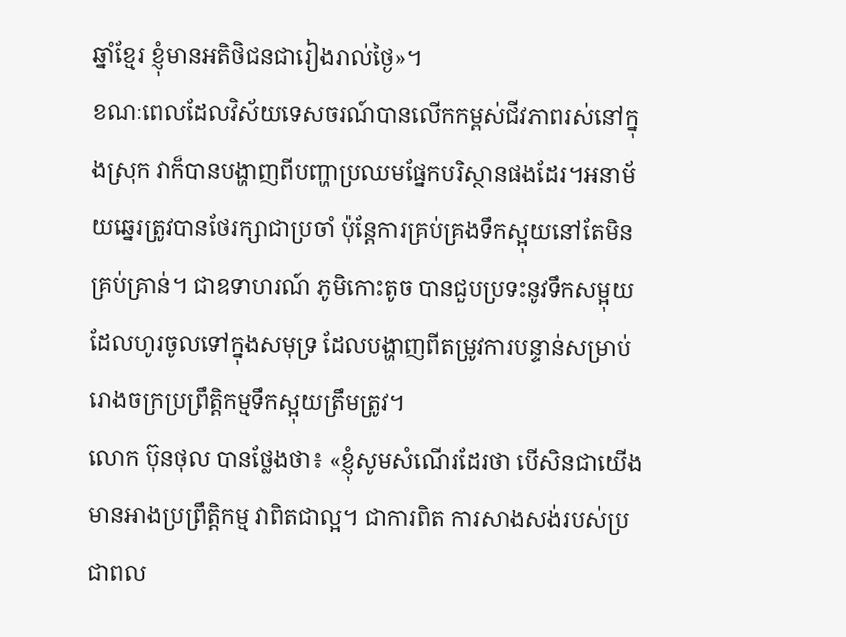ឆ្នាំខ្មែរ ខ្ញុំមានអតិថិជនជារៀងរាល់ថ្ងៃ»។
ខណៈពេលដែលវិស័យទេសចរណ៍បានលើកកម្ពស់ជីវភាពរស់នៅក្នុងស្រុក វាក៏បានបង្ហាញពីបញ្ហាប្រឈមផ្នែកបរិស្ថានផងដែរ។អនាម័យឆ្នេរត្រូវបានថែរក្សាជាប្រចាំ ប៉ុន្តែការគ្រប់គ្រងទឹកស្អុយនៅតែមិនគ្រប់គ្រាន់។ ជាឧទាហរណ៍ ភូមិកោះតូច បានជួបប្រទះនូវទឹកសម្អុយដែលហូរចូលទៅក្នុងសមុទ្រ ដែលបង្ហាញពីតម្រូវការបន្ទាន់សម្រាប់រោងចក្រប្រព្រឹត្តិកម្មទឹកស្អុយត្រឹមត្រូវ។
លោក ប៊ុនថុល បានថ្លែងថា៖ «ខ្ញុំសូមសំណើរដែរថា បើសិនជាយើងមានអាងប្រព្រឹត្ដិកម្ម វាពិតជាល្អ។ ជាការពិត ការសាងសង់របស់ប្រជាពល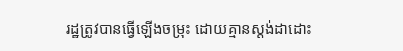រដ្ឋត្រូវបានធ្វើឡើងចម្រុះ ដោយគ្មានស្ដង់ដាដោះ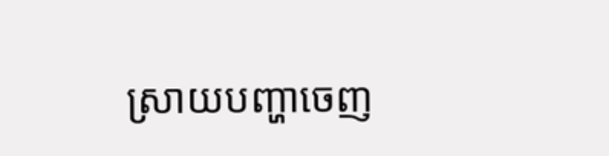ស្រាយបញ្ហាចេញ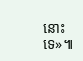នោះទេ»៕